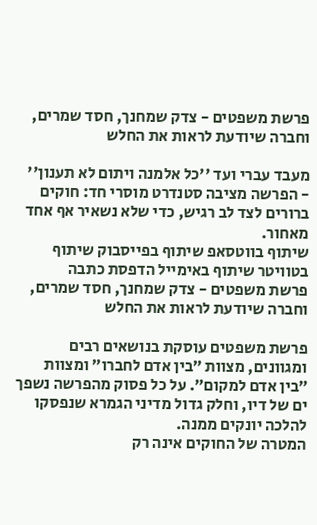פרשת משפטים - צדק שמחנך, חסד שמרים, וחברה שיודעת לראות את החלש

מעבד עברי ועד ''כל אלמנה ויתום לא תענון'' - הפרשה מציבה סטנדרט מוסרי חד: חוקים ברורים לצד לב רגיש, כדי שלא נשאיר אף אחד מאחור.
שיתוף בווטסאפ שיתוף בפייסבוק שיתוף בטוויטר שיתוף באימייל הדפסת כתבה
פרשת משפטים - צדק שמחנך, חסד שמרים, וחברה שיודעת לראות את החלש

פרשת משפטים עוסקת בנושאים רבים ומגוונים, מצוות ״בין אדם לחברו״ ומצוות ״בין אדם למקום״. על כל פסוק מהפרשה נשפך ים של דיו, וחלק גדול מדיני הגמרא שנפסקו להלכה יונקים ממנה.
המטרה של החוקים אינה רק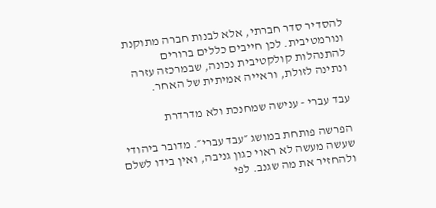להסדיר סדר חברתי, אלא לבנות חברה מתוקנת ונורמטיבית. לכן חייבים כללים ברורים להתנהלות קולקטיבית נכונה, שבמרכזה עזרה ונתינה לזולת, וראייה אמיתית של האחר.

עבד עברי - ענישה שמחנכת ולא מדרדרת

הפרשה פותחת במושג ״עבד עברי״. מדובר ביהודי שעשה מעשה לא ראוי כגון גניבה, ואין בידו לשלם ולהחזיר את מה שגנב. לפי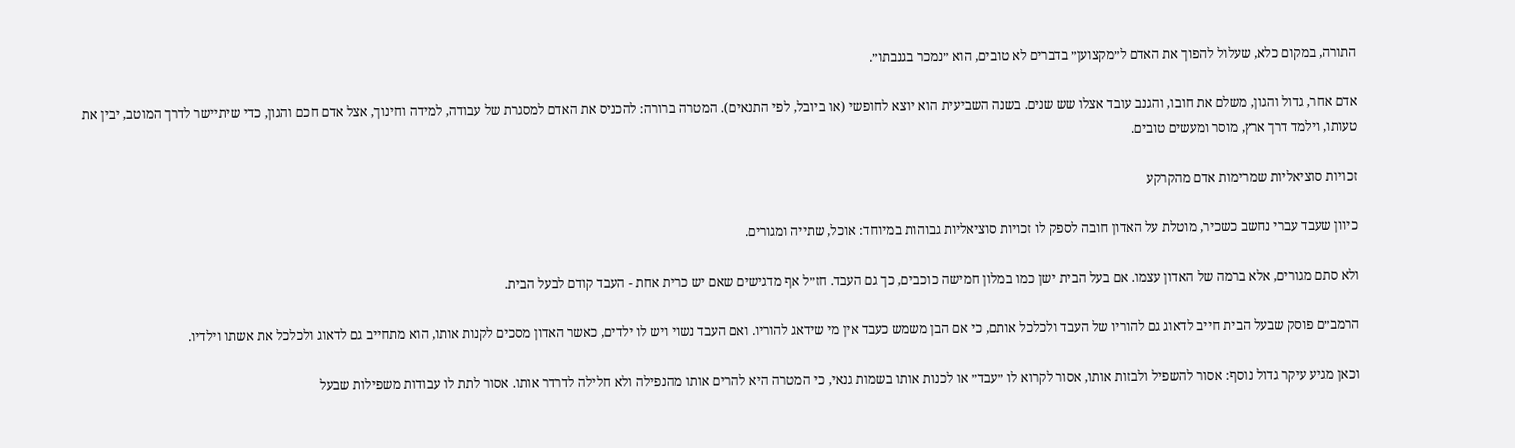התורה, במקום כלא, שעלול להפוך את האדם ל״מקצוען״ בדברים לא טובים, הוא ״נמכר בגנבתו״.

אדם אחר, גדול והגון, משלם את חובו, והגנב עובד אצלו שש שנים. בשנה השביעית הוא יוצא לחופשי (או ביובל, לפי התנאים). המטרה ברורה: להכניס את האדם למסגרת של עבודה, למידה וחינוך, אצל אדם חכם והגון, כדי שיתיישר לדרך המוטב, יבין את טעותו, וילמד דרך ארץ, מוסר ומעשים טובים.

זכויות סוציאליות שמרימות אדם מהקרקע

כיוון שעבד עברי נחשב כשכיר, מוטלת על האדון חובה לספק לו זכויות סוציאליות גבוהות במיוחד: אוכל, שתייה ומגורים.

ולא סתם מגורים, אלא ברמה של האדון עצמו. אם בעל הבית ישן כמו במלון חמישה כוכבים, כך גם העבד. חז״ל אף מדגישים שאם יש כרית אחת - העבד קודם לבעל הבית.

הרמב״ם פוסק שבעל הבית חייב לדאוג גם להוריו של העבד ולכלכל אותם, כי אם הבן משמש כעבד אין מי שידאג להוריו. ואם העבד נשוי ויש לו ילדים, כאשר האדון מסכים לקנות אותו, הוא מתחייב גם לדאוג ולכלכל את אשתו וילדיו.

וכאן מגיע עיקר גדול נוסף: אסור להשפיל ולבזות אותו, אסור לקרוא לו ״עבד״ או לכנות אותו בשמות גנאי, כי המטרה היא להרים אותו מהנפילה ולא חלילה לדרדר אותו. אסור לתת לו עבודות משפילות שבעל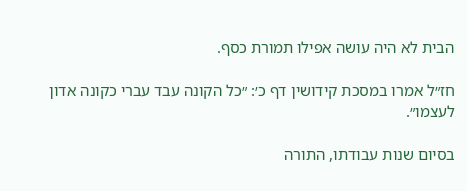הבית לא היה עושה אפילו תמורת כסף.

חז״ל אמרו במסכת קידושין דף כ׳: ״כל הקונה עבד עברי כקונה אדון לעצמו״.

בסיום שנות עבודתו, התורה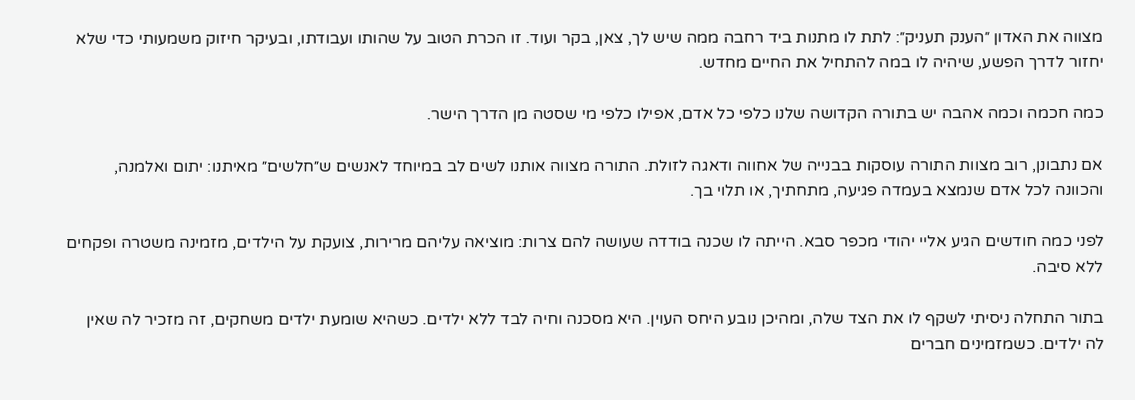מצווה את האדון ״הענק תעניק״: לתת לו מתנות ביד רחבה ממה שיש לך, צאן, בקר ועוד. זו הכרת הטוב על שהותו ועבודתו, ובעיקר חיזוק משמעותי כדי שלא יחזור לדרך הפשע, שיהיה לו במה להתחיל את החיים מחדש.

כמה חכמה וכמה אהבה יש בתורה הקדושה שלנו כלפי כל אדם, אפילו כלפי מי שסטה מן הדרך הישר.

אם נתבונן, רוב מצוות התורה עוסקות בבנייה של אחווה ודאגה לזולת. התורה מצווה אותנו לשים לב במיוחד לאנשים ש״חלשים״ מאיתנו: יתום ואלמנה, והכוונה לכל אדם שנמצא בעמדה פגיעה, מתחתיך, או תלוי בך.

לפני כמה חודשים הגיע אליי יהודי מכפר סבא. הייתה לו שכנה בודדה שעושה להם צרות: מוציאה עליהם מרירות, צועקת על הילדים, מזמינה משטרה ופקחים ללא סיבה.

בתור התחלה ניסיתי לשקף לו את הצד שלה, ומהיכן נובע היחס העוין. היא מסכנה וחיה לבד ללא ילדים. כשהיא שומעת ילדים משחקים, זה מזכיר לה שאין לה ילדים. כשמזמינים חברים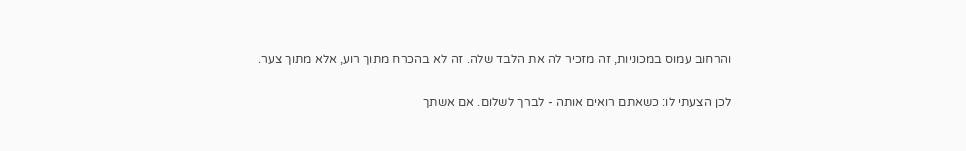והרחוב עמוס במכוניות, זה מזכיר לה את הלבד שלה. זה לא בהכרח מתוך רוע, אלא מתוך צער.

לכן הצעתי לו: כשאתם רואים אותה - לברך לשלום. אם אשתך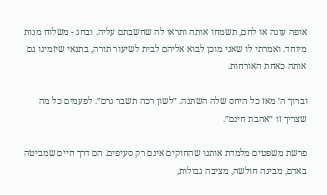אופה עוגה או לחם, תשמחו אותה ותראו לה שחשבתם עליה. ובחג - משלוח מנות מיוחד. ואמרתי לו שאני מוכן לבוא אליהם לבית לשיעור תורה, בתנאי שיזמינו גם אותה כאחת האורחות.

וברוך ה׳ מאז כל היחס שלה השתנה. ״לשון רכה תשבר גרם״. לפעמים כל מה שצריך זו ״אהבת חינם״.

פרשת משפטים מלמדת אותנו שהחוקים אינם רק סעיפים. הם דרך חיים שמביטה באדם, מבינה חולשה, מציבה גבולות,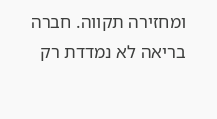ומחזירה תקווה. חברה בריאה לא נמדדת רק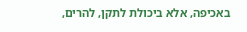באכיפה, אלא ביכולת לתקן, להרים,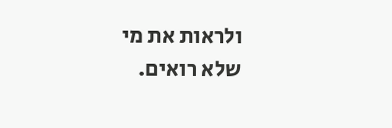ולראות את מי שלא רואים.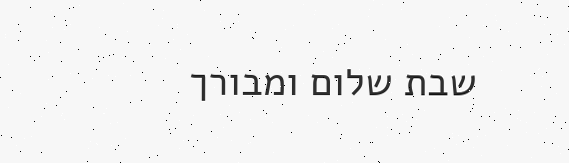שבת שלום ומבורך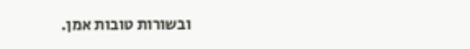ובשורות טובות אמן.